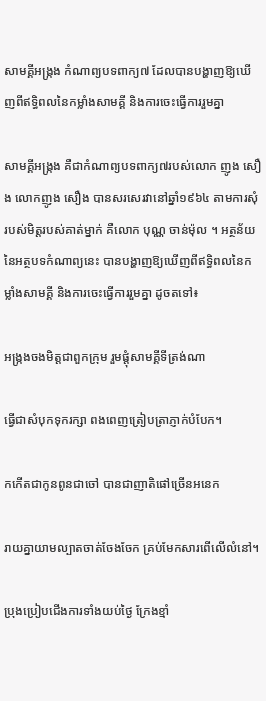សាមគ្គីអង្ក្រង កំណាព្យបទពាក្យ៧ ដែលបានបង្ហាញឱ្យឃើញពីឥទ្ធិពលនៃកម្លាំងសាមគ្គី និងការចេះធ្វើការរួមគ្នា

សាមគ្គីអង្ក្រង គឺជាកំណាព្យបទពាក្យ៧របស់លោក ញូង សឿង លោកញូង សឿង បានសរសេរវានៅឆ្នាំ១៩៦៤ តាមការសុំរបស់មិត្តរបស់គាត់ម្នាក់ គឺលោក បុណ្ណ ចាន់ម៉ុល ។ អត្ថន័យនៃអត្ថបទកំណាព្យនេះ បានបង្ហាញឱ្យឃើញពីឥទ្ធិពលនៃកម្លាំងសាមគ្គី និងការចេះធ្វើការរួមគ្នា ដូចតទៅ៖

អង្ក្រងចងមិត្តជាពួកក្រុម រួមផ្តុំសាមគ្គីទីត្រង់ណា

ធ្វើជាសំបុកទុករក្សា ពងពេញត្រៀបត្រាភ្ញាក់បំបែក។

កកើតជាកូនពូនជាចៅ បានជាញាតិផៅច្រើនអនេក

រាយគ្នាយាមល្បាតចាត់ចែងចែក គ្រប់មែកសារពើលើលំនៅ។

ប្រុងប្រៀបជើងការទាំងយប់ថ្ងៃ ក្រែងខ្មាំ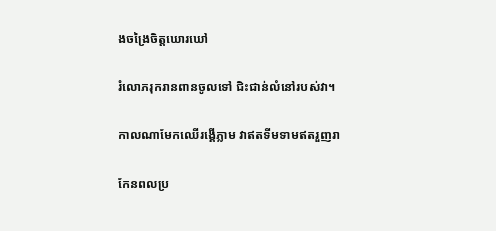ងចង្រៃចិត្តឃោរឃៅ

រំលោភរុករានពានចូលទៅ ជិះជាន់លំនៅរបស់វា។

កាលណាមែកឈើរង្គើភ្លាម វាឥតទីមទាមឥតរួញរា

កែនពលប្រ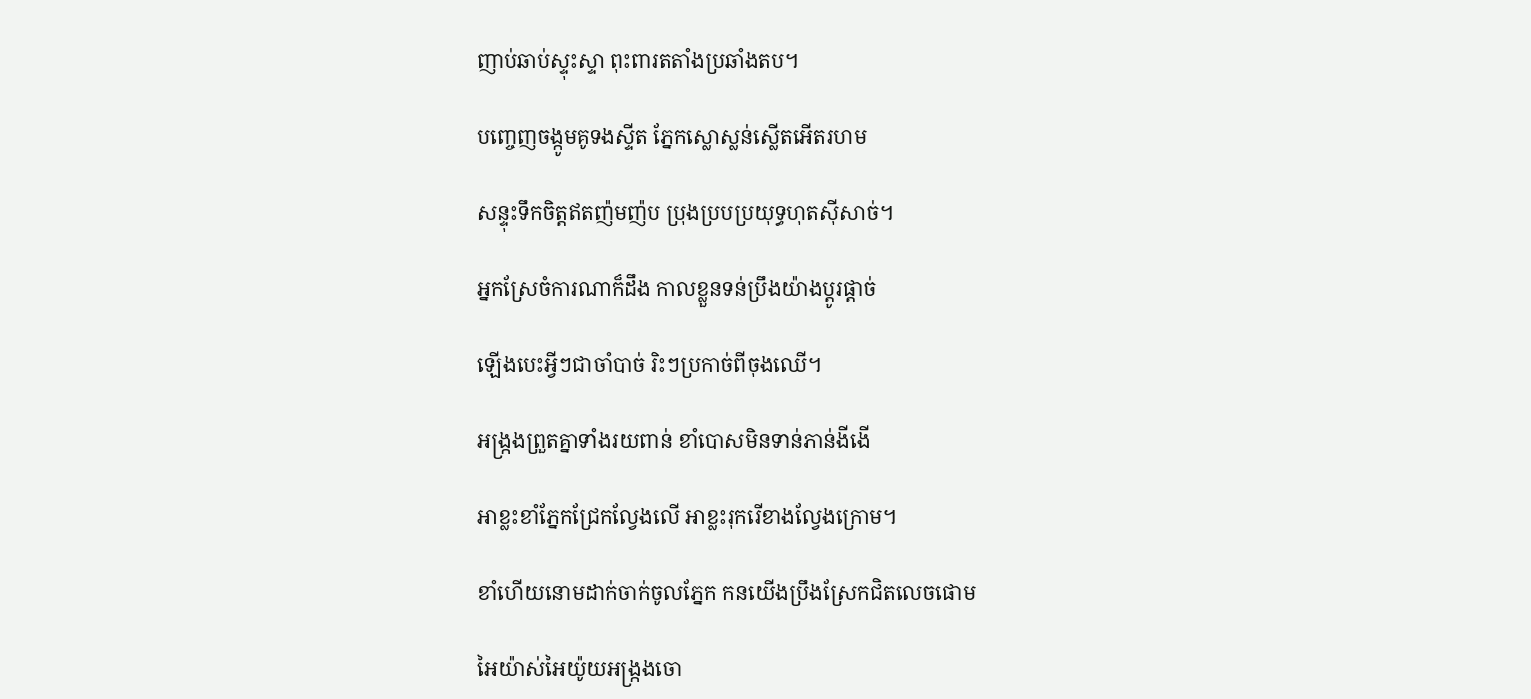ញាប់ឆាប់ស្ទុះស្ទា ពុះពារតតាំងប្រឆាំងតប។

បញ្ចេញចង្កូមគូទងស្ទីត ភ្នែកស្លោស្លន់ស្លើតអើតរហម

សន្ទុះទឹកចិត្តឥតញ៉មញ៉ប ប្រុងប្របប្រយុទ្ធហុតស៊ីសាច់។

អ្នកស្រែចំការណាក៏ដឹង កាលខ្លួនទន់ប្រឹងយ៉ាងប្តូរផ្ដាច់

ឡើងបេះអ្វីៗជាចាំបាច់ រិះៗប្រកាច់ពីចុងឈើ។

អង្ក្រងព្រួតគ្នាទាំងរយពាន់ ខាំបោសមិនទាន់ភាន់ងីងើ

អាខ្លះខាំភ្នែកជ្រែកល្វែងលើ អាខ្លះរុករើខាងល្វែងក្រោម។

ខាំហើយនោមដាក់ចាក់ចូលភ្នែក កនយើងប្រឹងស្រែកជិតលេចផោម

អៃយ៉ាស់អៃយ៉ូយអង្ក្រងចោ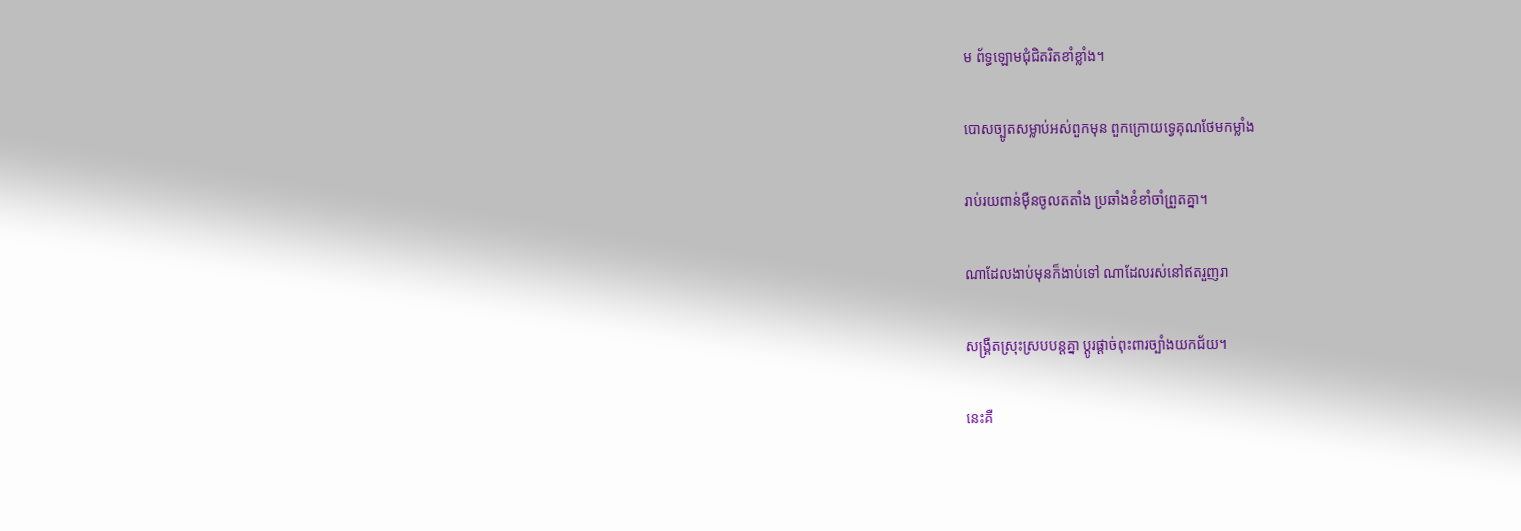ម ព័ទ្ធឡោមជុំជិតរិតខាំខ្លាំង។

បោសច្បូតសម្លាប់អស់ពួកមុន ពួកក្រោយទ្វេគុណថែមកម្លាំង

រាប់រយពាន់ម៉ឺនចូលតតាំង ប្រឆាំងខំខាំចាំព្រួតគ្នា។

ណាដែលងាប់មុនក៏ងាប់ទៅ ណាដែលរស់នៅឥតរួញរា

សង្គ្រឺតស្រុះស្របបន្តគ្នា ប្ដូរផ្តាច់ពុះពារច្បាំងយកជ័យ។

នេះគឺ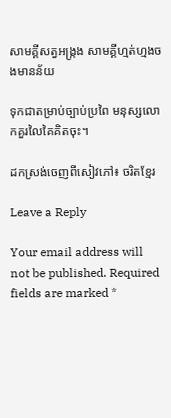សាមគ្គីសត្វអង្ក្រង សាមគ្គីហ្មត់ហ្មងចងមានន័យ

ទុកជាតម្រាប់ច្បាប់ប្រពៃ មនុស្សលោកគួរលៃគៃគិតចុះ។

ដកស្រង់ចេញពីសៀវភៅ៖ ចរិតខ្មែរ

Leave a Reply

Your email address will not be published. Required fields are marked *